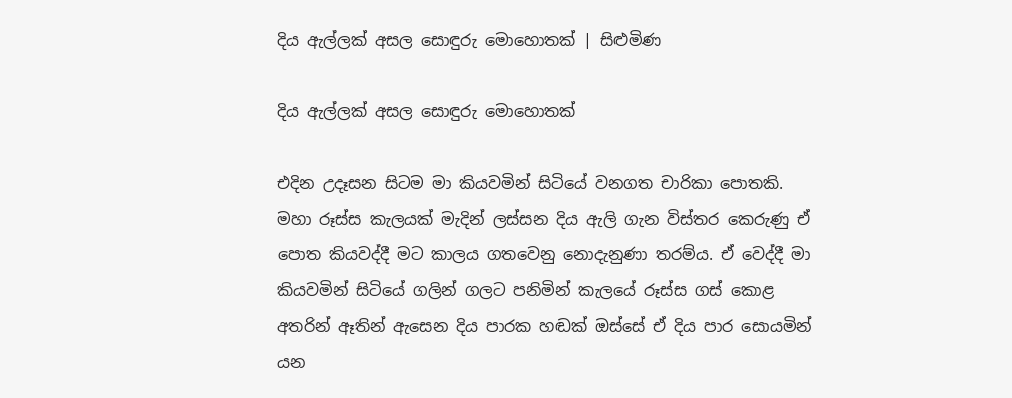දිය ඇල්ලක් අසල සොඳුරු මොහොතක් | සිළුමිණ

දිය ඇල්ලක් අසල සොඳුරු මොහොතක්

එදින උදෑසන සිටම මා කියවමින් සිටියේ වනගත චාරිකා පොතකි. මහා රූස්ස කැලයක් මැදින් ලස්සන දිය ඇලි ගැන විස්තර කෙරුණු ඒ පොත කියවද්දී මට කාලය ගතවෙනු නොදැනුණා තරම්ය. ඒ වෙද්දී මා කියවමින් සිටියේ ගලින් ගලට පනිමින් කැලයේ රූස්ස ගස් කොළ අතරින් ඈතින් ඇසෙන දිය පාරක හඬක් ඔස්සේ ඒ දිය පාර සොයමින් යන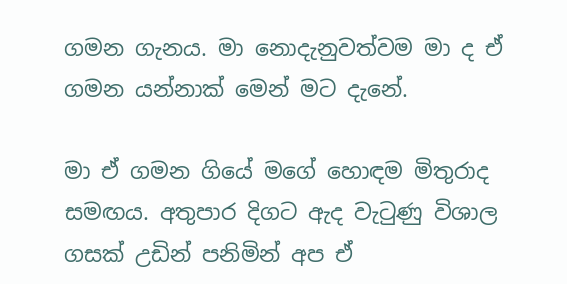ගමන ගැනය. මා නොදැනුවත්වම මා ද ඒ ගමන යන්නාක් මෙන් මට දැනේ.

මා ඒ ගමන ගියේ මගේ හොඳම මිතුරාද සමඟය. අතුපාර දිගට ඇද වැටුණු විශාල ගසක් උඩින් පනිමින් අප ඒ‍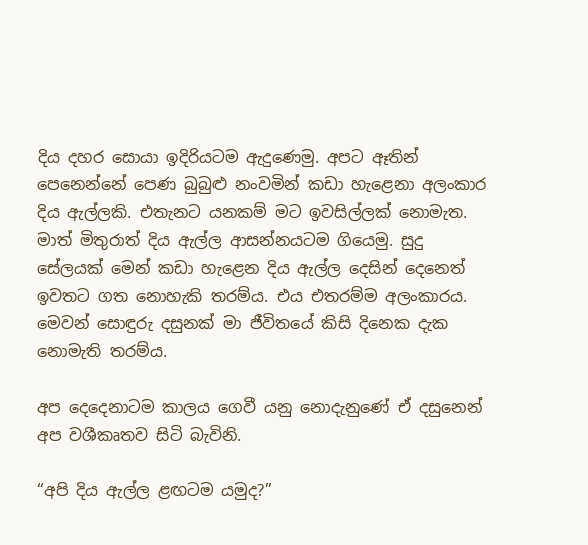දිය දහර සොයා ඉදිරියටම ඇදුණෙමු. අපට ඈතින් පෙනෙන්නේ පෙණ බුබුළු නංවමින් කඩා හැළෙනා අලංකාර දිය ඇල්ලකි. එතැනට යනකම් මට ඉවසිල්ලක් නොමැත. මාත් මිතුරාත් දිය ඇල්ල ආසන්නයටම ගියෙමු. සුදු සේලයක් මෙන් කඩා හැළෙන දිය ඇල්ල දෙසින් දෙනෙත් ඉවතට ගත නොහැකි තරම්ය. එය එතරම්ම අලංකාරය. මෙවන් සොඳුරු දසුනක් මා ජීවිතයේ කිසි දිනෙක දැක නොමැති තරම්ය.

අප දෙදෙනාටම කාලය ගෙවී යනු නොදැනුණේ ඒ දසුනෙන් අප වශීකෘතව සිටි බැවිනි.

“අපි දිය ඇල්ල ළඟටම යමුද?”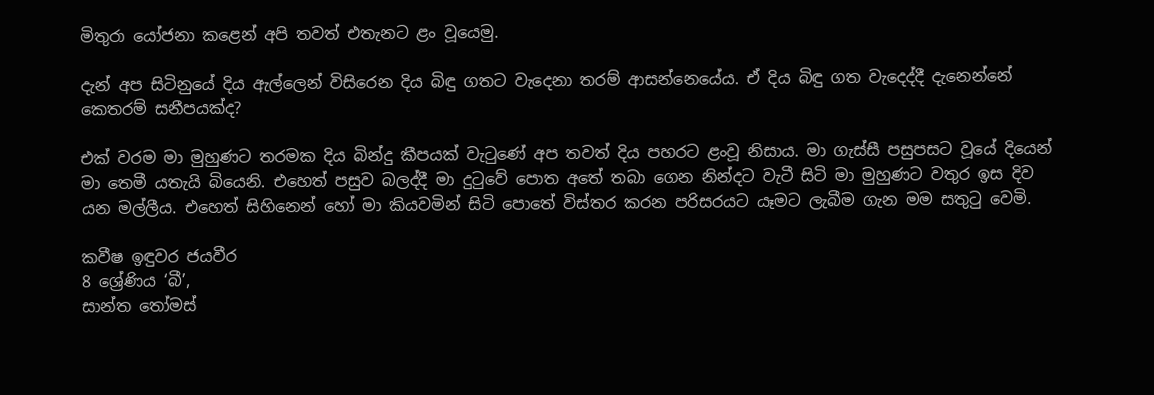මිතුරා යෝජනා කළෙන් අපි තවත් එතැනට ළං වූයෙමු.

දැන් අප සිටිනුයේ දිය ඇල්ලෙන් විසිරෙන දිය බිඳු ගතට වැදෙනා තරම් ආසන්නෙයේය. ඒ දිය බිඳු ගත වැදෙද්දී දැනෙන්නේ කෙතරම් සනීපයක්ද?

එක් වරම මා මුහුණට තරමක දිය බින්දු කීපයක් වැටුණේ අප තවත් දිය පහරට ළංවූ නිසාය. මා ගැස්සී පසුපසට වූයේ දියෙන් මා තෙමී යතැයි බියෙනි. එහෙත් පසුව බලද්දී මා දුටුවේ පොත අතේ තබා ගෙන නින්දට වැටී සිටි මා මුහුණට වතුර ඉස දිව යන මල්ලීය. එහෙත් සිහිනෙන් හෝ මා කියවමින් සිටි පොතේ විස්තර කරන පරිසරයට යෑමට ලැබීම ගැන මම සතුටු වෙමි.

කවීෂ ඉඳුවර ජයවීර
8 ශ්‍රේණිය ‘බී’,
සාන්ත තෝමස්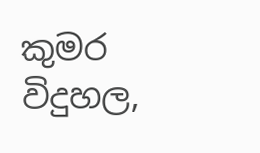කුමර විදුහල,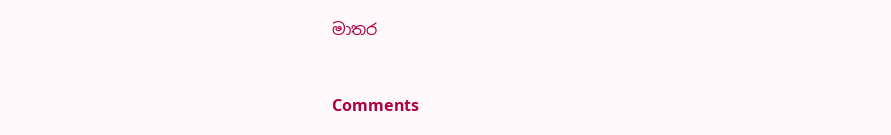මාතර



Comments